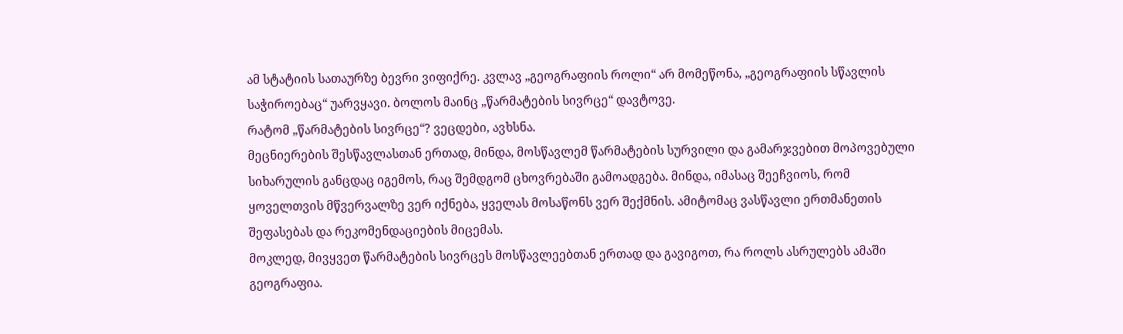ამ სტატიის სათაურზე ბევრი ვიფიქრე. კვლავ „გეოგრაფიის როლი“ არ მომეწონა, „გეოგრაფიის სწავლის საჭიროებაც“ უარვყავი. ბოლოს მაინც „წარმატების სივრცე“ დავტოვე.
რატომ „წარმატების სივრცე“? ვეცდები, ავხსნა.
მეცნიერების შესწავლასთან ერთად, მინდა, მოსწავლემ წარმატების სურვილი და გამარჯვებით მოპოვებული სიხარულის განცდაც იგემოს, რაც შემდგომ ცხოვრებაში გამოადგება. მინდა, იმასაც შეეჩვიოს, რომ ყოველთვის მწვერვალზე ვერ იქნება, ყველას მოსაწონს ვერ შექმნის. ამიტომაც ვასწავლი ერთმანეთის შეფასებას და რეკომენდაციების მიცემას.
მოკლედ, მივყვეთ წარმატების სივრცეს მოსწავლეებთან ერთად და გავიგოთ, რა როლს ასრულებს ამაში გეოგრაფია.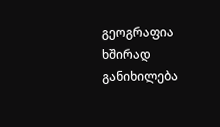გეოგრაფია ხშირად განიხილება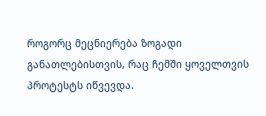როგორც მეცნიერება ზოგადი განათლებისთვის, რაც ჩემში ყოველთვის პროტესტს იწვევდა.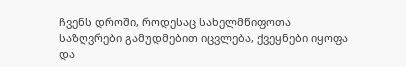ჩვენს დროში, როდესაც სახელმწიფოთა საზღვრები გამუდმებით იცვლება, ქვეყნები იყოფა და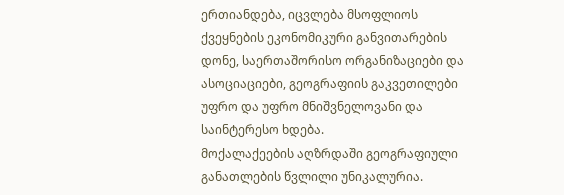ერთიანდება, იცვლება მსოფლიოს ქვეყნების ეკონომიკური განვითარების დონე, საერთაშორისო ორგანიზაციები და ასოციაციები, გეოგრაფიის გაკვეთილები უფრო და უფრო მნიშვნელოვანი და საინტერესო ხდება.
მოქალაქეების აღზრდაში გეოგრაფიული განათლების წვლილი უნიკალურია.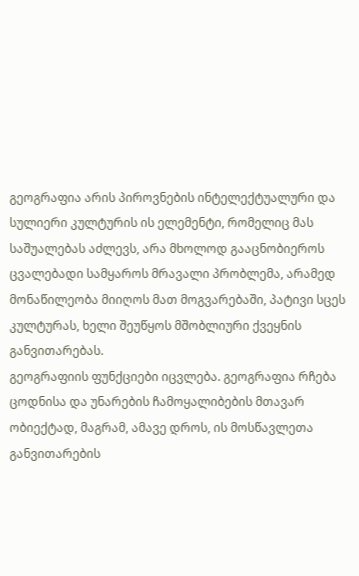გეოგრაფია არის პიროვნების ინტელექტუალური და სულიერი კულტურის ის ელემენტი, რომელიც მას საშუალებას აძლევს, არა მხოლოდ გააცნობიეროს ცვალებადი სამყაროს მრავალი პრობლემა, არამედ მონაწილეობა მიიღოს მათ მოგვარებაში, პატივი სცეს კულტურას, ხელი შეუწყოს მშობლიური ქვეყნის განვითარებას.
გეოგრაფიის ფუნქციები იცვლება. გეოგრაფია რჩება ცოდნისა და უნარების ჩამოყალიბების მთავარ ობიექტად, მაგრამ, ამავე დროს, ის მოსწავლეთა განვითარების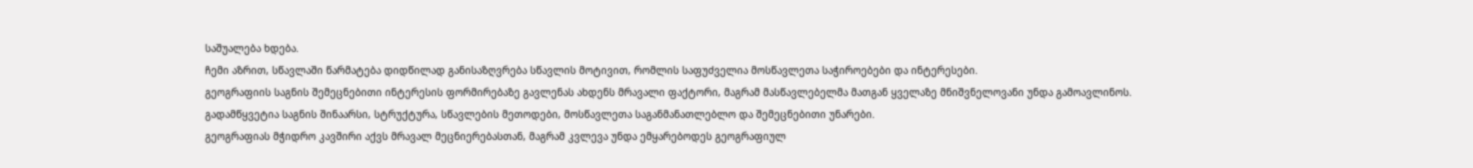საშუალება ხდება.
ჩემი აზრით, სწავლაში წარმატება დიდწილად განისაზღვრება სწავლის მოტივით, რომლის საფუძველია მოსწავლეთა საჭიროებები და ინტერესები.
გეოგრაფიის საგნის შემეცნებითი ინტერესის ფორმირებაზე გავლენას ახდენს მრავალი ფაქტორი, მაგრამ მასწავლებელმა მათგან ყველაზე მნიშვნელოვანი უნდა გამოავლინოს. გადამწყვეტია საგნის შინაარსი, სტრუქტურა, სწავლების მეთოდები, მოსწავლეთა საგანმანათლებლო და შემეცნებითი უნარები.
გეოგრაფიას მჭიდრო კავშირი აქვს მრავალ მეცნიერებასთან, მაგრამ კვლევა უნდა ემყარებოდეს გეოგრაფიულ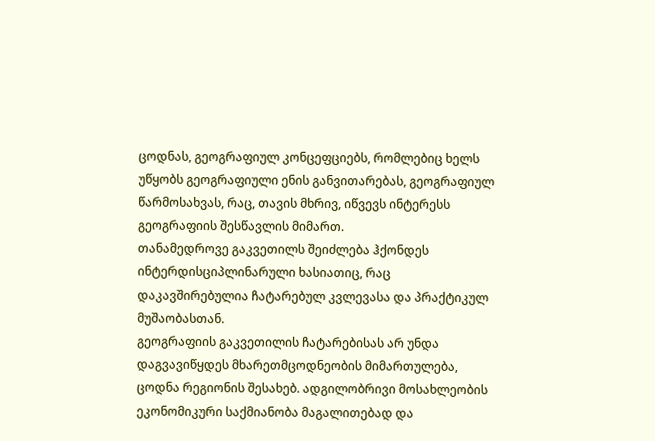ცოდნას, გეოგრაფიულ კონცეფციებს, რომლებიც ხელს უწყობს გეოგრაფიული ენის განვითარებას, გეოგრაფიულ წარმოსახვას, რაც, თავის მხრივ, იწვევს ინტერესს გეოგრაფიის შესწავლის მიმართ.
თანამედროვე გაკვეთილს შეიძლება ჰქონდეს ინტერდისციპლინარული ხასიათიც, რაც დაკავშირებულია ჩატარებულ კვლევასა და პრაქტიკულ მუშაობასთან.
გეოგრაფიის გაკვეთილის ჩატარებისას არ უნდა დაგვავიწყდეს მხარეთმცოდნეობის მიმართულება, ცოდნა რეგიონის შესახებ. ადგილობრივი მოსახლეობის ეკონომიკური საქმიანობა მაგალითებად და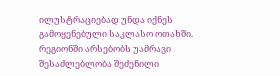ილუსტრაციებად უნდა იქნეს გამოყენებული საკლასო ოთახში. რეგიონში არსებობს უამრავი შესაძლებლობა შეძენილი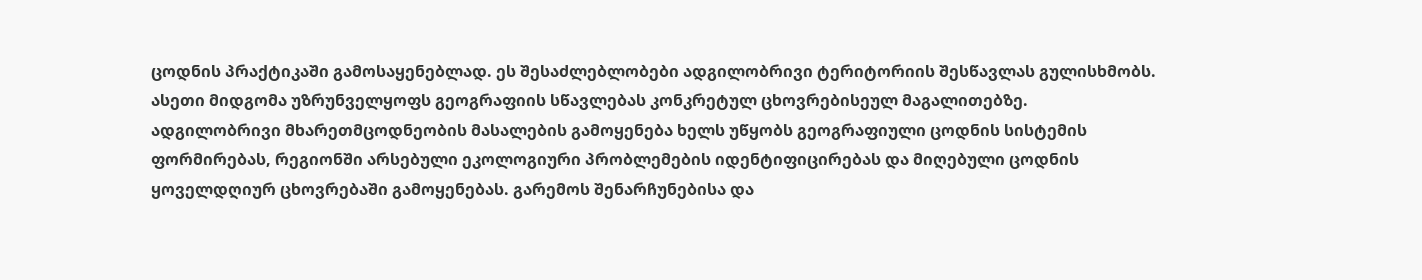ცოდნის პრაქტიკაში გამოსაყენებლად. ეს შესაძლებლობები ადგილობრივი ტერიტორიის შესწავლას გულისხმობს. ასეთი მიდგომა უზრუნველყოფს გეოგრაფიის სწავლებას კონკრეტულ ცხოვრებისეულ მაგალითებზე.
ადგილობრივი მხარეთმცოდნეობის მასალების გამოყენება ხელს უწყობს გეოგრაფიული ცოდნის სისტემის ფორმირებას, რეგიონში არსებული ეკოლოგიური პრობლემების იდენტიფიცირებას და მიღებული ცოდნის ყოველდღიურ ცხოვრებაში გამოყენებას. გარემოს შენარჩუნებისა და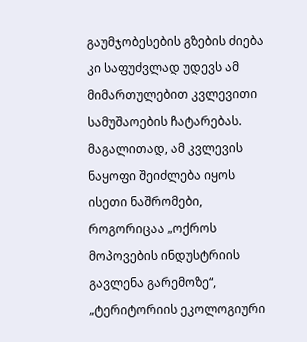გაუმჯობესების გზების ძიება კი საფუძვლად უდევს ამ მიმართულებით კვლევითი სამუშაოების ჩატარებას. მაგალითად, ამ კვლევის ნაყოფი შეიძლება იყოს ისეთი ნაშრომები, როგორიცაა „ოქროს მოპოვების ინდუსტრიის გავლენა გარემოზე“, „ტერიტორიის ეკოლოგიური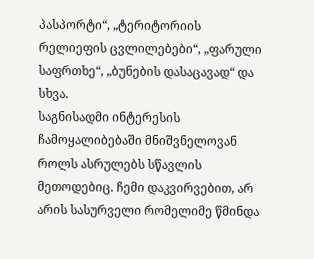პასპორტი“, „ტერიტორიის რელიეფის ცვლილებები“, „ფარული საფრთხე“, „ბუნების დასაცავად“ და სხვა.
საგნისადმი ინტერესის ჩამოყალიბებაში მნიშვნელოვან როლს ასრულებს სწავლის მეთოდებიც. ჩემი დაკვირვებით, არ არის სასურველი რომელიმე წმინდა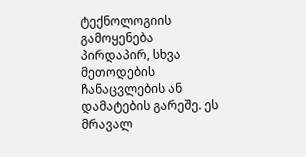ტექნოლოგიის გამოყენება პირდაპირ, სხვა მეთოდების ჩანაცვლების ან დამატების გარეშე. ეს მრავალ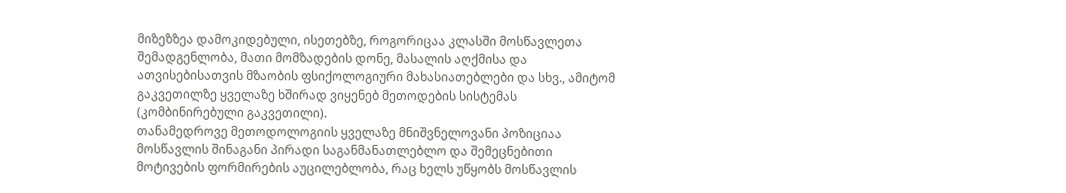მიზეზზეა დამოკიდებული, ისეთებზე, როგორიცაა კლასში მოსწავლეთა შემადგენლობა, მათი მომზადების დონე, მასალის აღქმისა და ათვისებისათვის მზაობის ფსიქოლოგიური მახასიათებლები და სხვ., ამიტომ გაკვეთილზე ყველაზე ხშირად ვიყენებ მეთოდების სისტემას (კომბინირებული გაკვეთილი).
თანამედროვე მეთოდოლოგიის ყველაზე მნიშვნელოვანი პოზიციაა მოსწავლის შინაგანი პირადი საგანმანათლებლო და შემეცნებითი მოტივების ფორმირების აუცილებლობა, რაც ხელს უწყობს მოსწავლის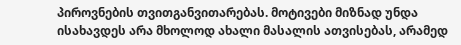პიროვნების თვითგანვითარებას. მოტივები მიზნად უნდა ისახავდეს არა მხოლოდ ახალი მასალის ათვისებას, არამედ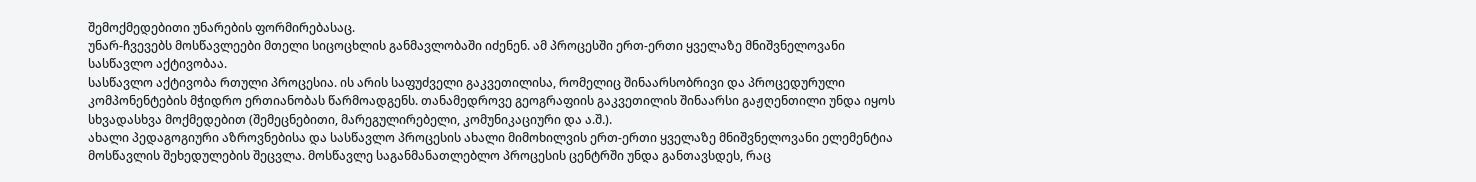შემოქმედებითი უნარების ფორმირებასაც.
უნარ-ჩვევებს მოსწავლეები მთელი სიცოცხლის განმავლობაში იძენენ. ამ პროცესში ერთ-ერთი ყველაზე მნიშვნელოვანი სასწავლო აქტივობაა.
სასწავლო აქტივობა რთული პროცესია. ის არის საფუძველი გაკვეთილისა, რომელიც შინაარსობრივი და პროცედურული კომპონენტების მჭიდრო ერთიანობას წარმოადგენს. თანამედროვე გეოგრაფიის გაკვეთილის შინაარსი გაჟღენთილი უნდა იყოს სხვადასხვა მოქმედებით (შემეცნებითი, მარეგულირებელი, კომუნიკაციური და ა.შ.).
ახალი პედაგოგიური აზროვნებისა და სასწავლო პროცესის ახალი მიმოხილვის ერთ-ერთი ყველაზე მნიშვნელოვანი ელემენტია მოსწავლის შეხედულების შეცვლა. მოსწავლე საგანმანათლებლო პროცესის ცენტრში უნდა განთავსდეს, რაც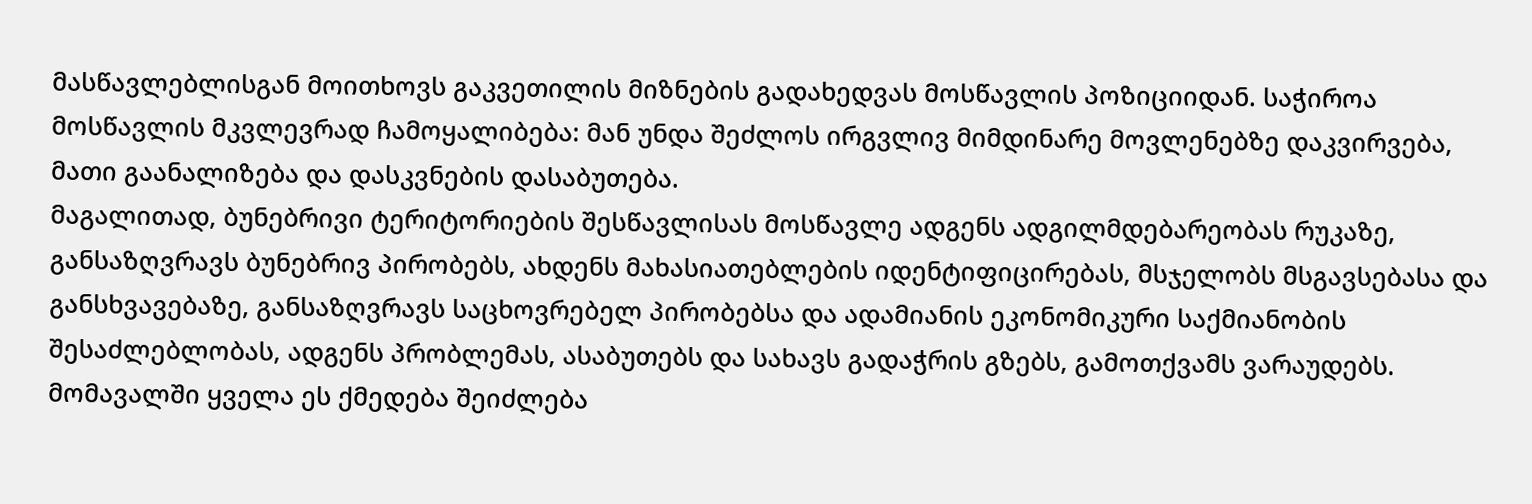მასწავლებლისგან მოითხოვს გაკვეთილის მიზნების გადახედვას მოსწავლის პოზიციიდან. საჭიროა მოსწავლის მკვლევრად ჩამოყალიბება: მან უნდა შეძლოს ირგვლივ მიმდინარე მოვლენებზე დაკვირვება, მათი გაანალიზება და დასკვნების დასაბუთება.
მაგალითად, ბუნებრივი ტერიტორიების შესწავლისას მოსწავლე ადგენს ადგილმდებარეობას რუკაზე, განსაზღვრავს ბუნებრივ პირობებს, ახდენს მახასიათებლების იდენტიფიცირებას, მსჯელობს მსგავსებასა და განსხვავებაზე, განსაზღვრავს საცხოვრებელ პირობებსა და ადამიანის ეკონომიკური საქმიანობის შესაძლებლობას, ადგენს პრობლემას, ასაბუთებს და სახავს გადაჭრის გზებს, გამოთქვამს ვარაუდებს. მომავალში ყველა ეს ქმედება შეიძლება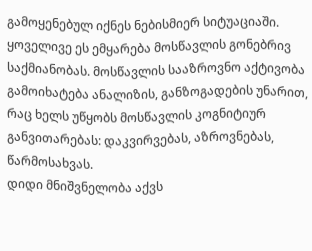გამოყენებულ იქნეს ნებისმიერ სიტუაციაში. ყოველივე ეს ემყარება მოსწავლის გონებრივ საქმიანობას. მოსწავლის სააზროვნო აქტივობა გამოიხატება ანალიზის, განზოგადების უნარით, რაც ხელს უწყობს მოსწავლის კოგნიტიურ განვითარებას: დაკვირვებას, აზროვნებას, წარმოსახვას.
დიდი მნიშვნელობა აქვს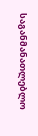საგანმანათლებლო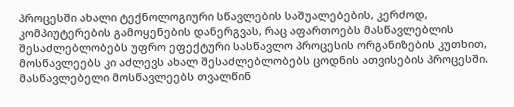პროცესში ახალი ტექნოლოგიური სწავლების საშუალებების, კერძოდ, კომპიუტერების გამოყენების დანერგვას, რაც აფართოებს მასწავლებლის შესაძლებლობებს უფრო ეფექტური სასწავლო პროცესის ორგანიზების კუთხით, მოსწავლეებს კი აძლევს ახალ შესაძლებლობებს ცოდნის ათვისების პროცესში.
მასწავლებელი მოსწავლეებს თვალწინ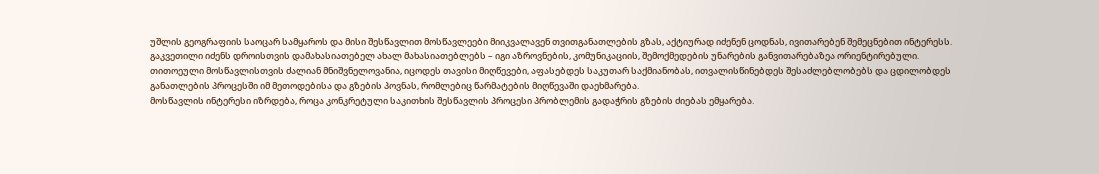უშლის გეოგრაფიის საოცარ სამყაროს და მისი შესწავლით მოსწავლეები მიიკვალავენ თვითგანათლების გზას, აქტიურად იძენენ ცოდნას, ივითარებენ შემეცნებით ინტერესს.
გაკვეთილი იძენს დროისთვის დამახასიათებელ ახალ მახასიათებლებს – იგი აზროვნების, კომუნიკაციის, შემოქმედების უნარების განვითარებაზეა ორიენტირებული.
თითოეული მოსწავლისთვის ძალიან მნიშვნელოვანია, იცოდეს თავისი მიღწევები, აფასებდეს საკუთარ საქმიანობას, ითვალისწინებდეს შესაძლებლობებს და ცდილობდეს განათლების პროცესში იმ მეთოდებისა და გზების პოვნას, რომლებიც წარმატების მიღწევაში დაეხმარება.
მოსწავლის ინტერესი იზრდება, როცა კონკრეტული საკითხის შესწავლის პროცესი პრობლემის გადაჭრის გზების ძიებას ემყარება.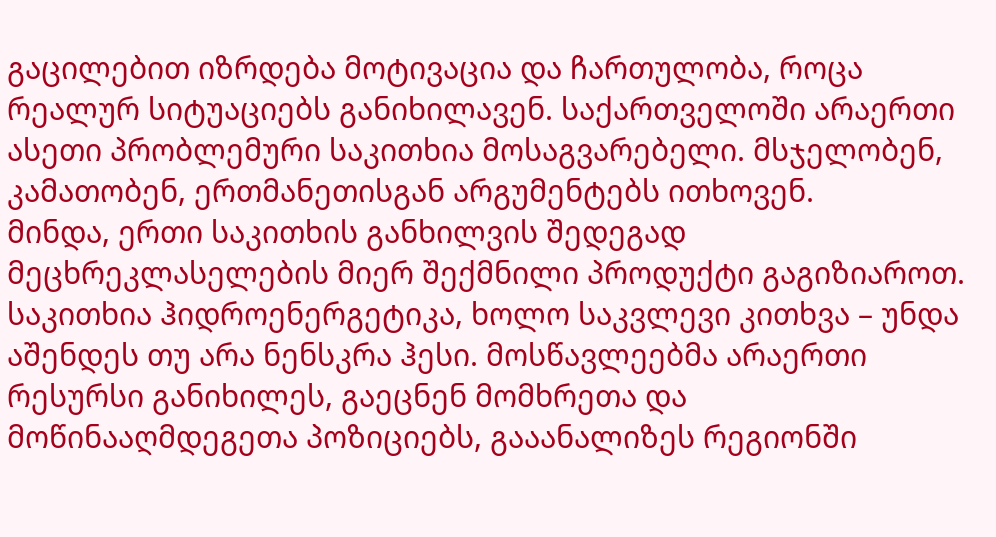გაცილებით იზრდება მოტივაცია და ჩართულობა, როცა რეალურ სიტუაციებს განიხილავენ. საქართველოში არაერთი ასეთი პრობლემური საკითხია მოსაგვარებელი. მსჯელობენ, კამათობენ, ერთმანეთისგან არგუმენტებს ითხოვენ.
მინდა, ერთი საკითხის განხილვის შედეგად მეცხრეკლასელების მიერ შექმნილი პროდუქტი გაგიზიაროთ. საკითხია ჰიდროენერგეტიკა, ხოლო საკვლევი კითხვა – უნდა აშენდეს თუ არა ნენსკრა ჰესი. მოსწავლეებმა არაერთი რესურსი განიხილეს, გაეცნენ მომხრეთა და მოწინააღმდეგეთა პოზიციებს, გააანალიზეს რეგიონში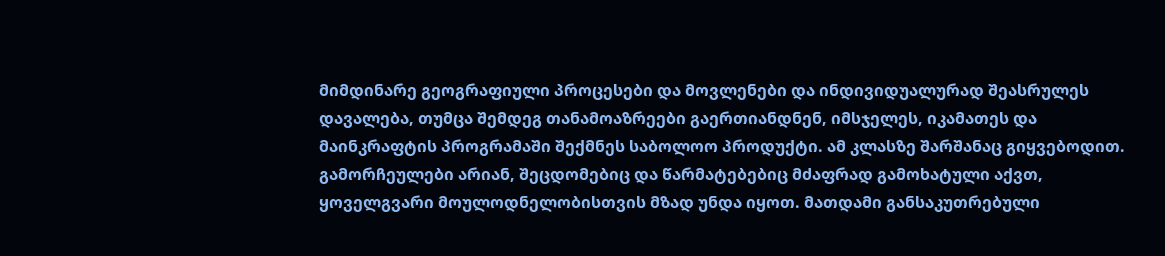მიმდინარე გეოგრაფიული პროცესები და მოვლენები და ინდივიდუალურად შეასრულეს დავალება, თუმცა შემდეგ თანამოაზრეები გაერთიანდნენ, იმსჯელეს, იკამათეს და მაინკრაფტის პროგრამაში შექმნეს საბოლოო პროდუქტი. ამ კლასზე შარშანაც გიყვებოდით. გამორჩეულები არიან, შეცდომებიც და წარმატებებიც მძაფრად გამოხატული აქვთ, ყოველგვარი მოულოდნელობისთვის მზად უნდა იყოთ. მათდამი განსაკუთრებული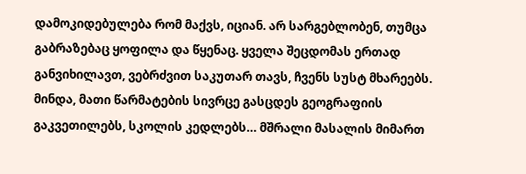დამოკიდებულება რომ მაქვს, იციან. არ სარგებლობენ, თუმცა გაბრაზებაც ყოფილა და წყენაც. ყველა შეცდომას ერთად განვიხილავთ, ვებრძვით საკუთარ თავს, ჩვენს სუსტ მხარეებს. მინდა, მათი წარმატების სივრცე გასცდეს გეოგრაფიის გაკვეთილებს, სკოლის კედლებს… მშრალი მასალის მიმართ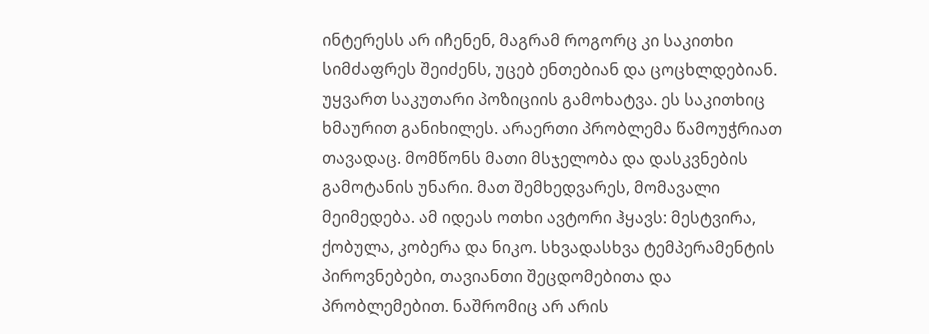ინტერესს არ იჩენენ, მაგრამ როგორც კი საკითხი სიმძაფრეს შეიძენს, უცებ ენთებიან და ცოცხლდებიან. უყვართ საკუთარი პოზიციის გამოხატვა. ეს საკითხიც ხმაურით განიხილეს. არაერთი პრობლემა წამოუჭრიათ თავადაც. მომწონს მათი მსჯელობა და დასკვნების გამოტანის უნარი. მათ შემხედვარეს, მომავალი მეიმედება. ამ იდეას ოთხი ავტორი ჰყავს: მესტვირა, ქობულა, კობერა და ნიკო. სხვადასხვა ტემპერამენტის პიროვნებები, თავიანთი შეცდომებითა და პრობლემებით. ნაშრომიც არ არის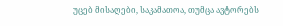უცებ მისაღები, საკამათოა, თუმცა ავტორებს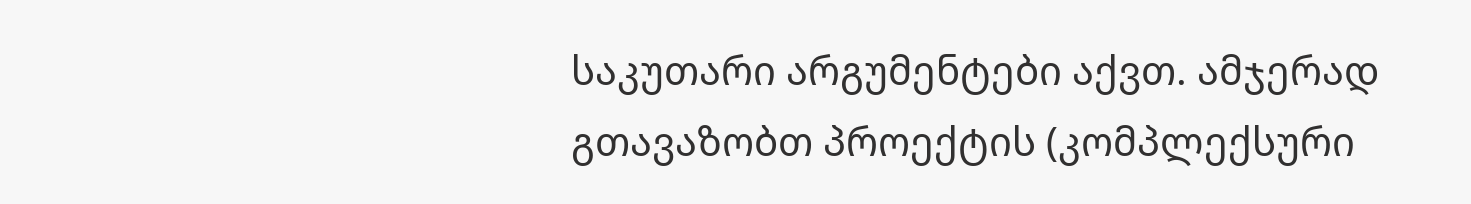საკუთარი არგუმენტები აქვთ. ამჯერად გთავაზობთ პროექტის (კომპლექსური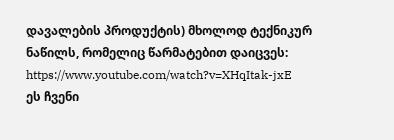დავალების პროდუქტის) მხოლოდ ტექნიკურ ნაწილს, რომელიც წარმატებით დაიცვეს:
https://www.youtube.com/watch?v=XHqItak-jxE
ეს ჩვენი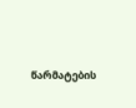წარმატების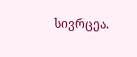სივრცეა.